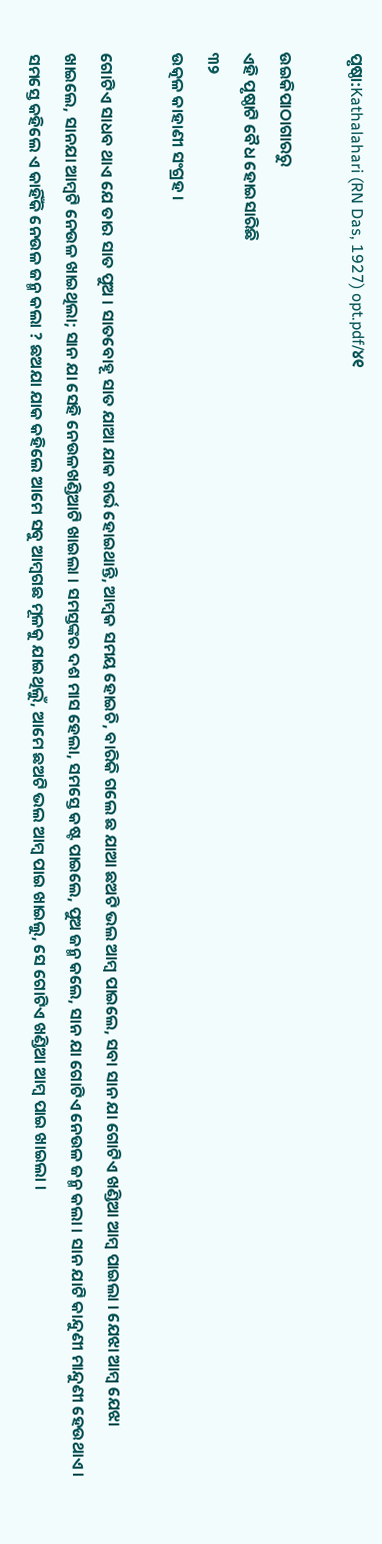ପୃଷ୍ଠା:Kathalahari (RN Das, 1927) opt.pdf/୪୧

ଉଇକିପାଠାଗାର‌ରୁ
ଏହି ପୃଷ୍ଠାଟି ବୈଧ ହୋଇସାରିଛି
୩୨
ଉତ୍କଳ କାହାଣୀ ସଂଗ୍ରହ ।

ଗୋଟିଏ ସାଧବ ଥାଏ ଯେ ତାର ସାତ ପୁଅ । ସାତବୋହୂ ସାତ ଯାଆ ଯାକ ଗର୍ଭ ହୋଇଥାନ୍ତି, ଆମ୍ବକ ସମୟ ହୋଇଚି, ବାରିକି ଗଲେ ଛ ଯାଆ ଛଅଟି ଭଲ ଆମ୍ବ ପାଇଲେ, ସବା ସାନ ଯା ଗୋଟିଏ ଖଣ୍ଡିଆ ଆମ୍ବ ପାଇଲା । ଯେଝା ଆମ୍ବ ଯେଝା ଖାଇଲେ, ସାନଯା ଆମ୍ବଟି ନେଉଳ ଖାଇଥିଲା; ସାନ ଯା ସେହି ନେଉଳଖଣ୍ଡିଆଟି ଖାଇଲା । ସମସ୍ତଙ୍କର ଦଶ ମାସ ହେଲା, ସମସ୍ତେ କଷ୍ଟ ପାଇଲେ, ପୁଅ ଜନ୍ମ କଲେ, ସାନ ଯା ଗୋଟିଏ ନେଉଳ ଜନ୍ମ କଲା । ସାନ ଯାଟି କାନ୍ଦୁଣୀ ମାନ୍ଦୁଣୀ ହେଉଥାଏ । ସମସ୍ତେ କହିଲେ ଏ କାହିଁକି ନେଉଳ ଜନ୍ମ କଲା ? ଛଅଯା ଯାକ କହିଲେ ଆମେ ସବୁ ଆମ୍ବଗଛ ମୂଳକୁ ଯାଇଥିଲୁଁ, ଆମେ ଛଅଟି ଭଲ ଆମ୍ବ ପାଇ ଖାଇଲୁ, ସେ ଗୋଟିଏ ଖଣ୍ଡିଆ ଆମ୍ବ ପାଇ ଖାଇଲା ।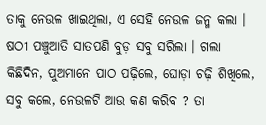ତାକୁ ନେଉଳ ଖାଇଥିଲା, ଏ ସେହି ନେଉଳ ଜନ୍ମ କଲା । ଷଠୀ ପଞ୍ଚୁଆତି ସାତପଣି ବୁଡ଼ ସବୁ ସରିଲା । ଗଲା କିଛିଦିନ, ପୁଅମାନେ ପାଠ ପଢ଼ିଲେ, ଘୋଡ଼ା ଚଢ଼ି ଶିଖିଲେ, ସବୁ କଲେ, ନେଉଳଟି ଆଉ କଣ କରିବ ? ତା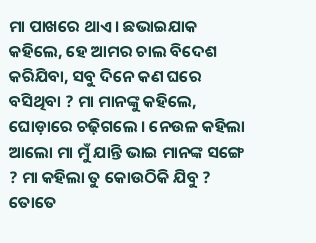ମା ପାଖରେ ଥାଏ । ଛଭାଇଯାକ କହିଲେ, ହେ ଆମର ଚାଲ ବିଦେଶ କରିଯିବା, ସବୁ ଦିନେ କଣ ଘରେ ବସିଥିବା ? ମା ମାନଙ୍କୁ କହିଲେ, ଘୋଡ଼ାରେ ଚଢ଼ିଗଲେ । ନେଉଳ କହିଲା ଆଲୋ ମା ମୁଁ ଯାନ୍ତି ଭାଇ ମାନଙ୍କ ସଙ୍ଗେ ? ମା କହିଲା ତୁ କୋଉଠିକି ଯିବୁ ? ତୋତେ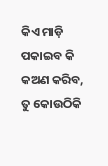କିଏ ମାଡ଼ି ପକାଇବ କି କଅଣ କରିବ, ତୁ କୋଉଠିକି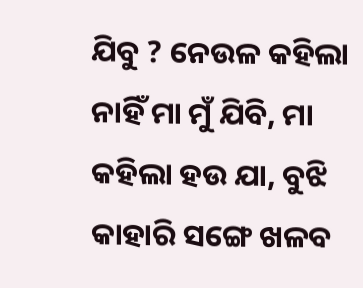ଯିବୁ ? ନେଉଳ କହିଲା ନାହିଁ ମା ମୁଁ ଯିବି, ମା କହିଲା ହଉ ଯା, ବୁଝି କାହାରି ସଙ୍ଗେ ଖଳବ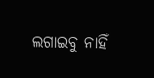ଲଗାଇବୁ ନାହିଁ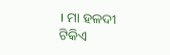। ମା ହଳଦୀ ଟିକିଏ